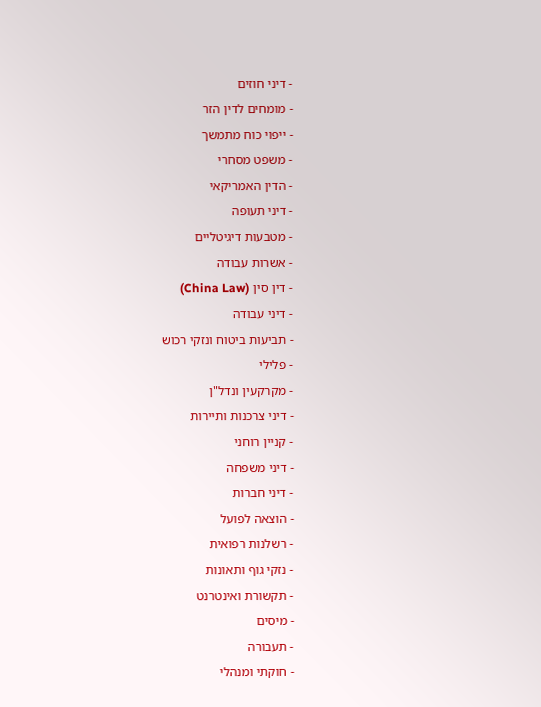- דיני חוזים
- מומחים לדין הזר
- ייפוי כוח מתמשך
- משפט מסחרי
- הדין האמריקאי
- דיני תעופה
- מטבעות דיגיטליים
- אשרות עבודה
- דין סין (China Law)
- דיני עבודה
- תביעות ביטוח ונזקי רכוש
- פלילי
- מקרקעין ונדל"ן
- דיני צרכנות ותיירות
- קניין רוחני
- דיני משפחה
- דיני חברות
- הוצאה לפועל
- רשלנות רפואית
- נזקי גוף ותאונות
- תקשורת ואינטרנט
- מיסים
- תעבורה
- חוקתי ומנהלי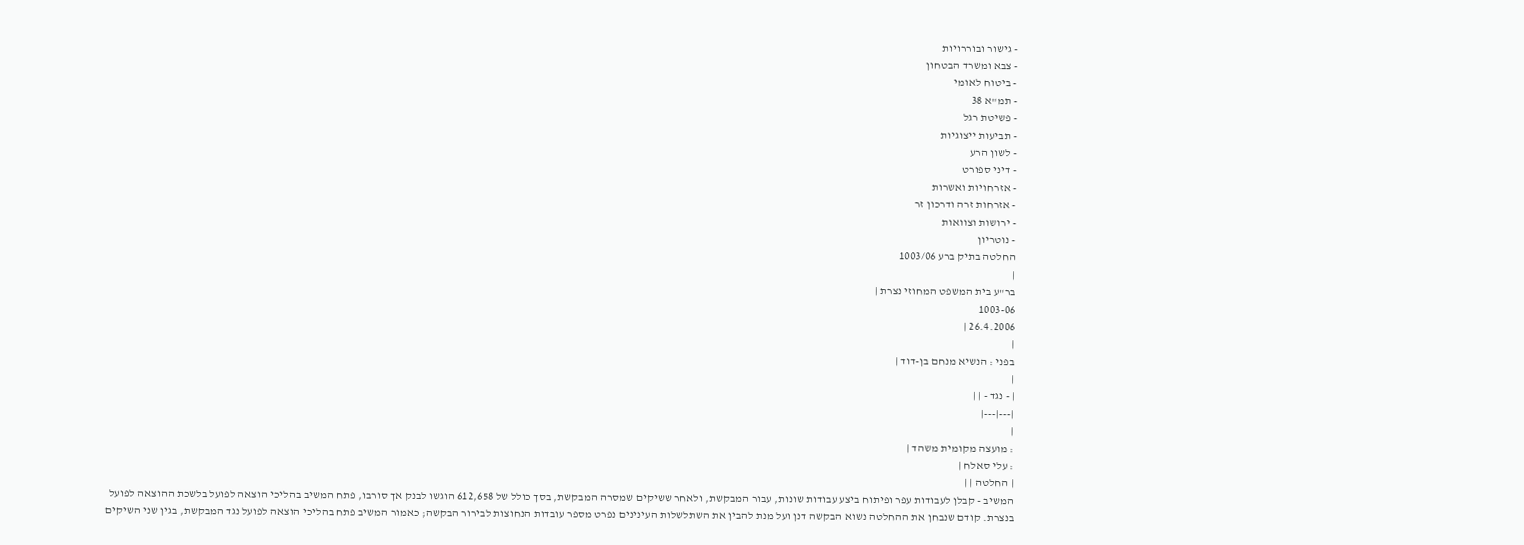- גישור ובוררויות
- צבא ומשרד הבטחון
- ביטוח לאומי
- תמ"א 38
- פשיטת רגל
- תביעות ייצוגיות
- לשון הרע
- דיני ספורט
- אזרחויות ואשרות
- אזרחות זרה ודרכון זר
- ירושות וצוואות
- נוטריון
החלטה בתיק ברע 1003/06
|
בר"ע בית המשפט המחוזי נצרת |
1003-06
26.4.2006 |
|
בפני : הנשיא מנחם בן-דוד |
|
| - נגד - | |
|---|---|
|
: מועצה מקומית משהד |
: עלי סאלח |
| החלטה | |
המשיב - קבלן לעבודות עפר ופיתוח ביצע עבודות שונות, עבור המבקשת, ולאחר ששיקים שמסרה המבקשת, בסך כולל של 612,658 הוגשו לבנק אך סורבו, פתח המשיב בהליכי הוצאה לפועל בלשכת ההוצאה לפועל בנצרת. קודם שנבחן את ההחלטה נשוא הבקשה דנן ועל מנת להבין את השתלשלות העינינים נפרט מספר עובדות הנחוצות לבירור הבקשה; כאמור המשיב פתח בהליכי הוצאה לפועל נגד המבקשת, בגין שני השיקים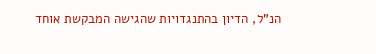הנ"ל, הדיון בהתנגדויות שהגישה המבקשת אוחד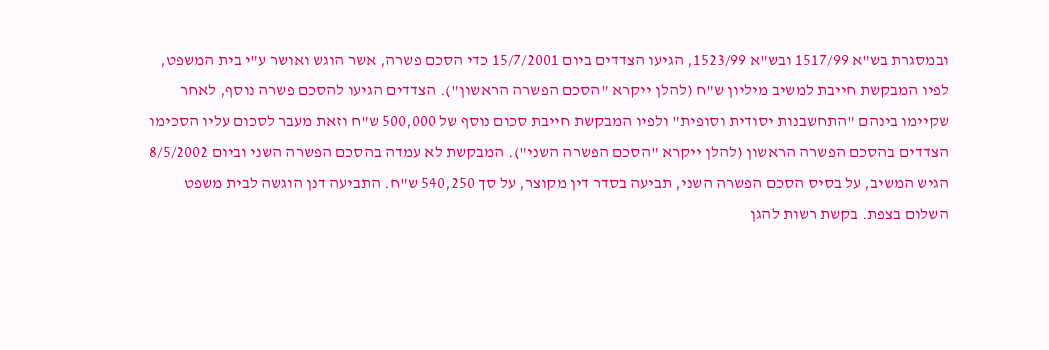ובמסגרת בש"א 1517/99 ובש"א 1523/99, הגיעו הצדדים ביום 15/7/2001 כדי הסכם פשרה, אשר הוגש ואושר ע"י בית המשפט, לפיו המבקשת חייבת למשיב מיליון ש"ח (להלן ייקרא "הסכם הפשרה הראשון"). הצדדים הגיעו להסכם פשרה נוסף, לאחר שקיימו בינהם "התחשבנות יסודית וסופית" ולפיו המבקשת חייבת סכום נוסף של 500,000 ש"ח וזאת מעבר לסכום עליו הסכימו הצדדים בהסכם הפשרה הראשון (להלן ייקרא "הסכם הפשרה השני"). המבקשת לא עמדה בהסכם הפשרה השני וביום 8/5/2002 הגיש המשיב, על בסיס הסכם הפשרה השני, תביעה בסדר דין מקוצר, על סך 540,250 ש"ח. התביעה דנן הוגשה לבית משפט השלום בצפת. בקשת רשות להגן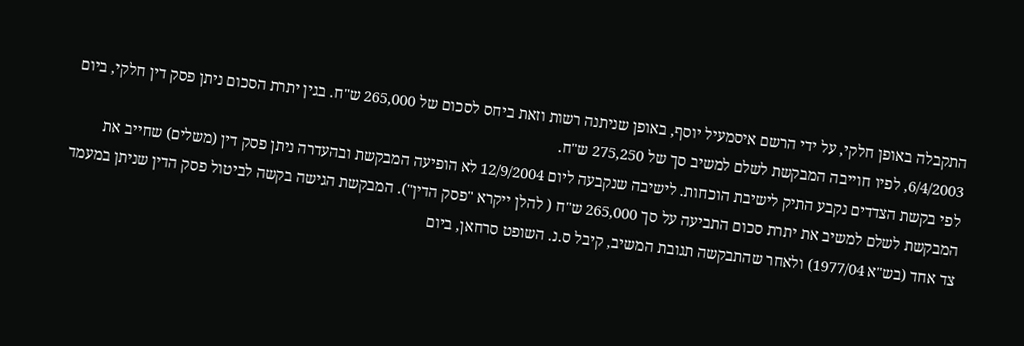התקבלה באופן חלקי, על ידי הרשם איסמעיל יוסף, באופן שניתנה רשות וזאת ביחס לסכום של 265,000 ש"ח. בגין יתרת הסכום ניתן פסק דין חלקי, ביום 6/4/2003, לפיו חוייבה המבקשת לשלם למשיב סך של 275,250 ש"ח.
לפי בקשת הצדדים נקבע התיק לישיבת הוכחות. לישיבה שנקבעה ליום 12/9/2004 לא הופיעה המבקשת ובהעדרה ניתן פסק דין (משלים) שחייב את המבקשת לשלם למשיב את יתרת סכום התביעה על סך 265,000 ש"ח ( להלן ייקרא "פסק הדין"). המבקשת הגישה בקשה לביטול פסק הדין שניתן במעמד צד אחד (בש"א 1977/04) ולאחר שהתבקשה תגובת המשיב, קיבל ס.נ. השופט סרחאן, ביום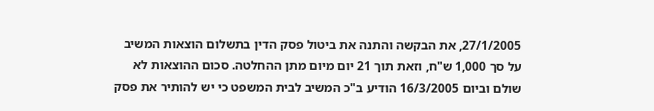27/1/2005, את הבקשה והתנה את ביטול פסק הדין בתשלום הוצאות המשיב על סך 1,000 ש"ח, וזאת תוך 21 יום מיום מתן ההחלטה. סכום ההוצאות לא שולם וביום 16/3/2005 הודיע ב"כ המשיב לבית המשפט כי יש להותיר את פסק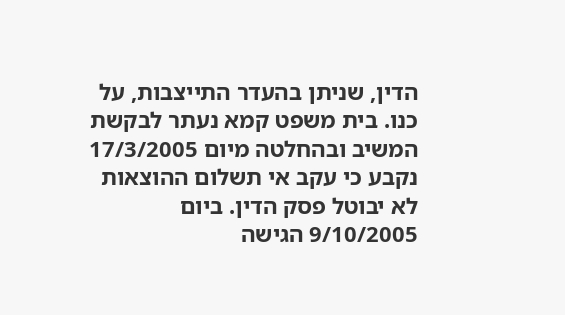הדין, שניתן בהעדר התייצבות, על כנו. בית משפט קמא נעתר לבקשת המשיב ובהחלטה מיום 17/3/2005 נקבע כי עקב אי תשלום ההוצאות לא יבוטל פסק הדין. ביום 9/10/2005 הגישה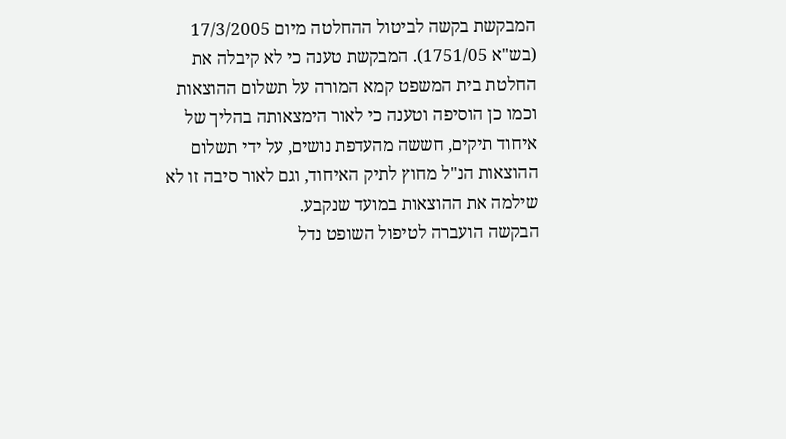המבקשת בקשה לביטול ההחלטה מיום 17/3/2005 (בש"א 1751/05). המבקשת טענה כי לא קיבלה את החלטת בית המשפט קמא המורה על תשלום ההוצאות וכמו כן הוסיפה וטענה כי לאור הימצאותה בהליך של איחוד תיקים, חששה מהעדפת נושים, על ידי תשלום ההוצאות הנ"ל מחוץ לתיק האיחוד, וגם לאור סיבה זו לא שילמה את ההוצאות במועד שנקבע.
הבקשה הועברה לטיפול השופט נדל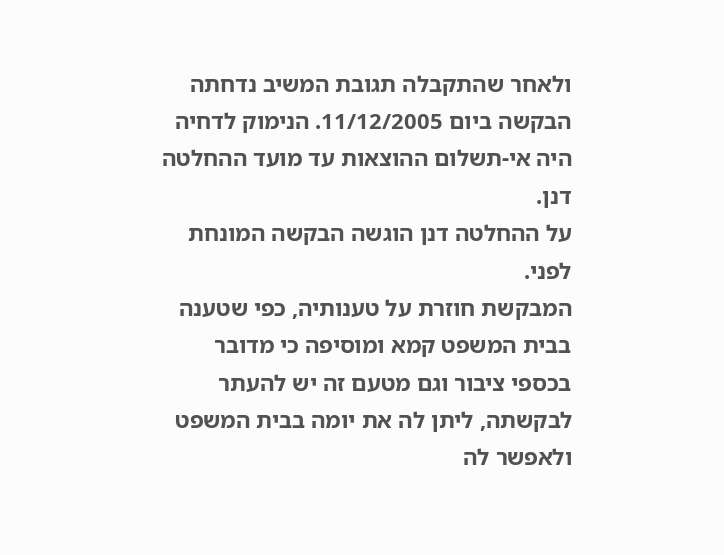ולאחר שהתקבלה תגובת המשיב נדחתה הבקשה ביום 11/12/2005. הנימוק לדחיה היה אי-תשלום ההוצאות עד מועד ההחלטה דנן.
על ההחלטה דנן הוגשה הבקשה המונחת לפני.
המבקשת חוזרת על טענותיה, כפי שטענה בבית המשפט קמא ומוסיפה כי מדובר בכספי ציבור וגם מטעם זה יש להעתר לבקשתה, ליתן לה את יומה בבית המשפט ולאפשר לה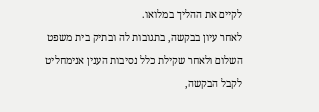לקיים את ההליך במלואו.
לאחר עיון בבקשה, בתגובות לה ובתיק בית משפט השלום ולאחר שקילת כלל נסיבות הענין אנימחליט לקבל הבקשה,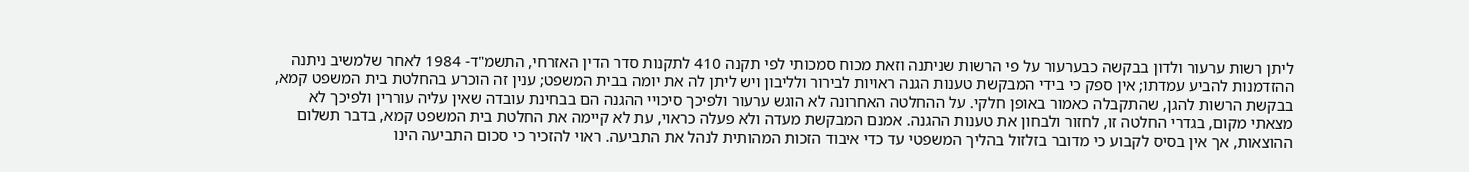ליתן רשות ערעור ולדון בבקשה כבערעור על פי הרשות שניתנה וזאת מכוח סמכותי לפי תקנה 410 לתקנות סדר הדין האזרחי, התשמ"ד- 1984 לאחר שלמשיב ניתנה ההזדמנות להביע עמדתו; אין ספק כי בידי המבקשת טענות הגנה ראויות לבירור ולליבון ויש ליתן לה את יומה בבית המשפט; ענין זה הוכרע בהחלטת בית המשפט קמא, בבקשת הרשות להגן, שהתקבלה כאמור באופן חלקי. על ההחלטה האחרונה לא הוגש ערעור ולפיכך סיכויי ההגנה הם בבחינת עובדה שאין עליה עוררין ולפיכך לא מצאתי מקום, בגדרי החלטה זו, לחזור ולבחון את טענות ההגנה. אמנם המבקשת מעדה ולא פעלה כראוי, עת לא קיימה את החלטת בית המשפט קמא, בדבר תשלום ההוצאות, אך אין בסיס לקבוע כי מדובר בזלזול בהליך המשפטי עד כדי איבוד הזכות המהותית לנהל את התביעה. ראוי להזכיר כי סכום התביעה הינו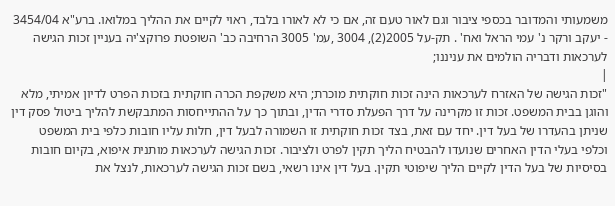משמעותי והמדובר בכספי ציבור וגם לאור טעם זה, אם כי לא לאורו בלבד, ראוי לקיים את ההליך במלואו. ברע"א 3454/04 - יעקב ורקר נ' עמי הראל ואח' . תק-על 2005(2), 3004 ,עמ' 3005 הרחיבה כב' השופטת פרוקצ'יה בעניין זכות הגישה לערכאות ודבריה הולמים את עניננו;
|
"זכות הגישה של האזרח לערכאות הינה זכות חוקתית מוכרת; היא משקפת הכרה חוקתית בזכות הפרט לדיון אמיתי, מלא והוגן בבית המשפט. זכות זו מקרינה על דרך הפעלת סדרי הדין, ובתוך כך על ההתייחסות המתבקשת להליך ביטול פסק דין שניתן בהעדרו של בעל דין. יחד עם זאת, בצד זכות חוקתית זו השמורה לבעל דין, חלות עליו חובות כלפי בית המשפט וכלפי בעלי הדין האחרים שנועדו להבטיח הליך תקין לפרט ולציבור. זכות הגישה לערכאות מותנית איפוא, בקיום חובות בסיסיות של בעל הדין לקיים הליך שיפוטי תקין. בעל דין אינו רשאי, בשם זכות הגישה לערכאות, לנצל את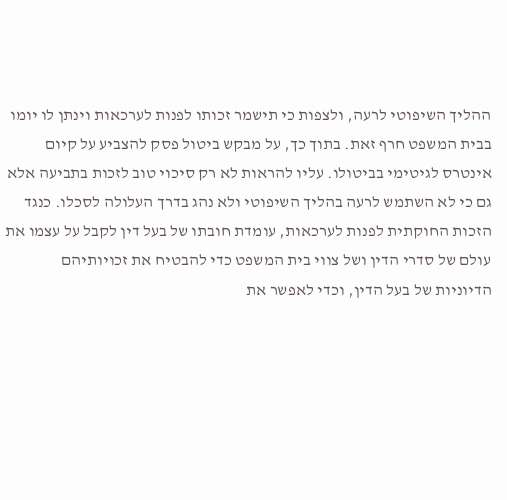ההליך השיפוטי לרעה, ולצפות כי תישמר זכותו לפנות לערכאות וינתן לו יומו בבית המשפט חרף זאת. בתוך כך, על מבקש ביטול פסק להצביע על קיום אינטרס לגיטימי בביטולו. עליו להראות לא רק סיכוי טוב לזכות בתביעה אלא גם כי לא השתמש לרעה בהליך השיפוטי ולא נהג בדרך העלולה לסכלו. כנגד הזכות החוקתית לפנות לערכאות, עומדת חובתו של בעל דין לקבל על עצמו את עולם של סדרי הדין ושל צווי בית המשפט כדי להבטיח את זכויותיהם הדיוניות של בעל הדין, וכדי לאפשר את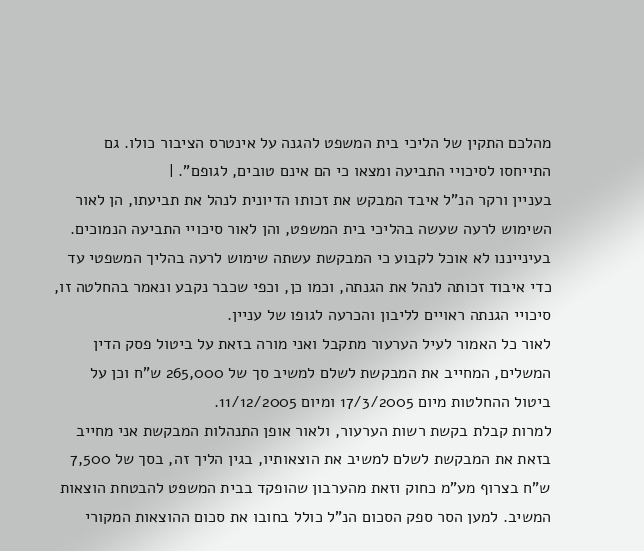מהלכם התקין של הליכי בית המשפט להגנה על אינטרס הציבור כולו. גם התייחסו לסיכויי התביעה ומצאו כי הם אינם טובים, לגופם". |
בעניין ורקר הנ"ל איבד המבקש את זכותו הדיונית לנהל את תביעתו, הן לאור השימוש לרעה שעשה בהליכי בית המשפט, והן לאור סיכויי התביעה הנמוכים. בעינייננו לא אוכל לקבוע כי המבקשת עשתה שימוש לרעה בהליך המשפטי עד כדי איבוד זכותה לנהל את הגנתה, וכמו כן, וכפי שכבר נקבע ונאמר בהחלטה זו, סיכויי הגנתה ראויים לליבון והכרעה לגופו של עניין.
לאור כל האמור לעיל הערעור מתקבל ואני מורה בזאת על ביטול פסק הדין המשלים, המחייב את המבקשת לשלם למשיב סך של 265,000 ש"ח וכן על ביטול ההחלטות מיום 17/3/2005 ומיום 11/12/2005.
למרות קבלת בקשת רשות הערעור, ולאור אופן התנהלות המבקשת אני מחייב בזאת את המבקשת לשלם למשיב את הוצאותיו, בגין הליך זה, בסך של 7,500 ש"ח בצרוף מע"מ כחוק וזאת מהערבון שהופקד בבית המשפט להבטחת הוצאות המשיב. למען הסר ספק הסכום הנ"ל כולל בחובו את סכום ההוצאות המקורי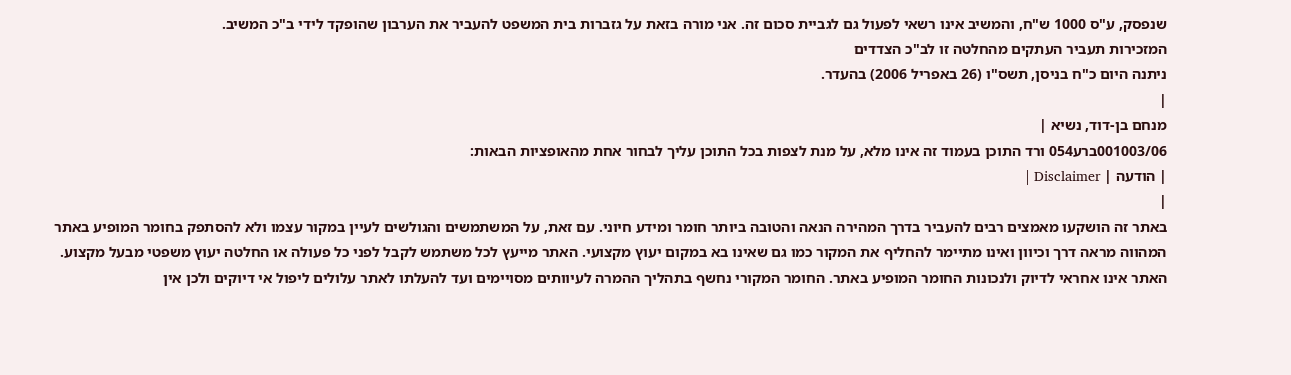שנפסק, ע"ס 1000 ש"ח, והמשיב אינו רשאי לפעול גם לגביית סכום זה. אני מורה בזאת על גזברות בית המשפט להעביר את הערבון שהופקד לידי ב"כ המשיב.
המזכירות תעביר העתקים מהחלטה זו לב"כ הצדדים
ניתנה היום כ"ח בניסן, תשס"ו (26 באפריל 2006) בהעדר.
|
מנחם בן-דוד, נשיא |
001003/06ברע054 ורד התוכן בעמוד זה אינו מלא, על מנת לצפות בכל התוכן עליך לבחור אחת מהאופציות הבאות:
| הודעה | Disclaimer |
|
באתר זה הושקעו מאמצים רבים להעביר בדרך המהירה הנאה והטובה ביותר חומר ומידע חיוני. עם זאת, על המשתמשים והגולשים לעיין במקור עצמו ולא להסתפק בחומר המופיע באתר המהווה מראה דרך וכיוון ואינו מתיימר להחליף את המקור כמו גם שאינו בא במקום יעוץ מקצועי. האתר מייעץ לכל משתמש לקבל לפני כל פעולה או החלטה יעוץ משפטי מבעל מקצוע. האתר אינו אחראי לדיוק ולנכונות החומר המופיע באתר. החומר המקורי נחשף בתהליך ההמרה לעיוותים מסויימים ועד להעלתו לאתר עלולים ליפול אי דיוקים ולכן אין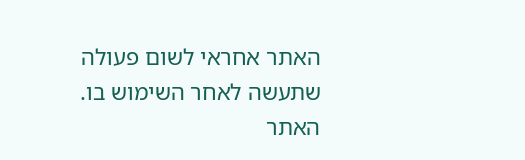האתר אחראי לשום פעולה שתעשה לאחר השימוש בו. האתר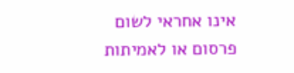אינו אחראי לשום פרסום או לאמיתות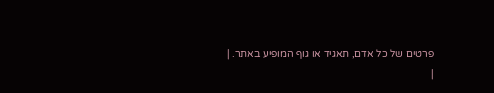פרטים של כל אדם, תאגיד או גוף המופיע באתר. |
|